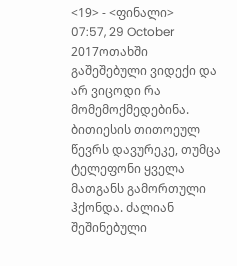<19> - <ფინალი>
07:57, 29 October 2017ოთახში გაშეშებული ვიდექი და არ ვიცოდი რა მომემოქმედებინა. ბითიესის თითოეულ წევრს დავურეკე, თუმცა ტელეფონი ყველა მათგანს გამორთული ჰქონდა. ძალიან შეშინებული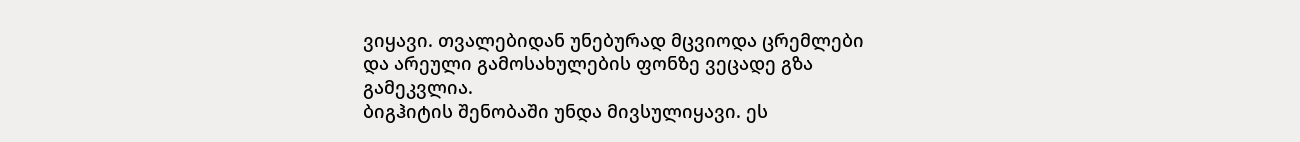ვიყავი. თვალებიდან უნებურად მცვიოდა ცრემლები და არეული გამოსახულების ფონზე ვეცადე გზა გამეკვლია.
ბიგჰიტის შენობაში უნდა მივსულიყავი. ეს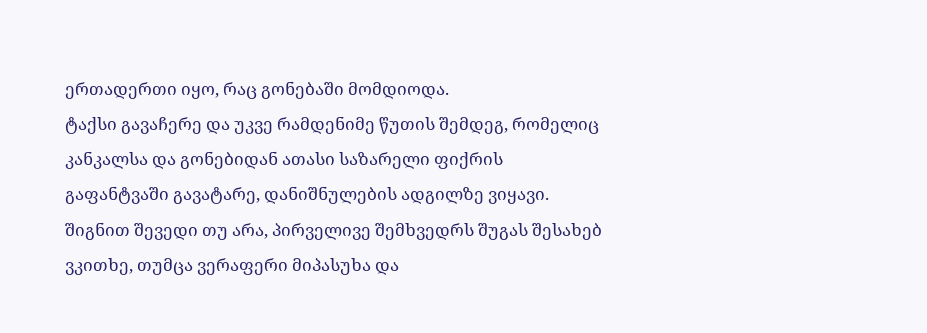ერთადერთი იყო, რაც გონებაში მომდიოდა.
ტაქსი გავაჩერე და უკვე რამდენიმე წუთის შემდეგ, რომელიც კანკალსა და გონებიდან ათასი საზარელი ფიქრის გაფანტვაში გავატარე, დანიშნულების ადგილზე ვიყავი.
შიგნით შევედი თუ არა, პირველივე შემხვედრს შუგას შესახებ ვკითხე, თუმცა ვერაფერი მიპასუხა და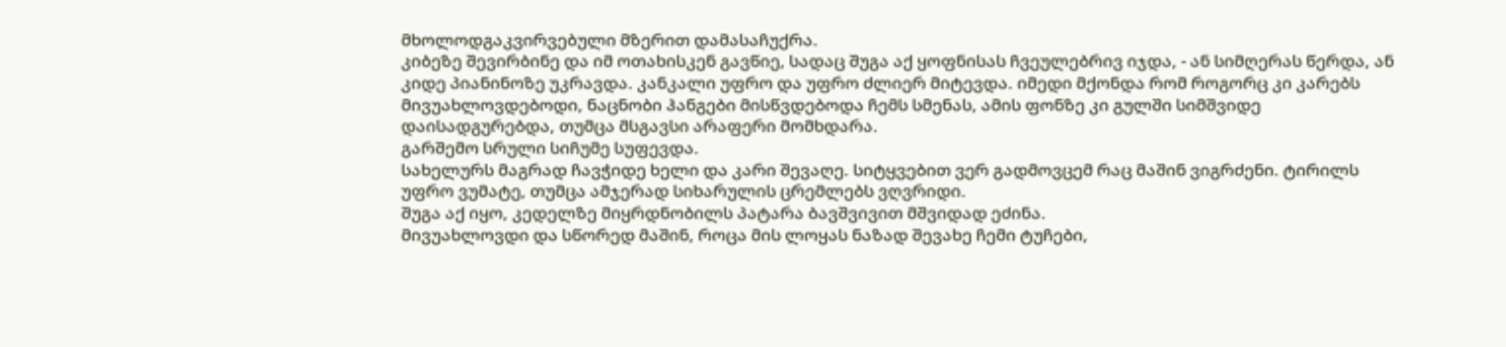მხოლოდგაკვირვებული მზერით დამასაჩუქრა.
კიბეზე შევირბინე და იმ ოთახისკენ გავწიე, სადაც შუგა აქ ყოფნისას ჩვეულებრივ იჯდა, - ან სიმღერას წერდა, ან კიდე პიანინოზე უკრავდა. კანკალი უფრო და უფრო ძლიერ მიტევდა. იმედი მქონდა რომ როგორც კი კარებს მივუახლოვდებოდი, ნაცნობი ჰანგები მისწვდებოდა ჩემს სმენას, ამის ფონზე კი გულში სიმშვიდე დაისადგურებდა, თუმცა მსგავსი არაფერი მომხდარა.
გარშემო სრული სიჩუმე სუფევდა.
სახელურს მაგრად ჩავჭიდე ხელი და კარი შევაღე. სიტყვებით ვერ გადმოვცემ რაც მაშინ ვიგრძენი. ტირილს უფრო ვუმატე, თუმცა ამჯერად სიხარულის ცრემლებს ვღვრიდი.
შუგა აქ იყო, კედელზე მიყრდნობილს პატარა ბავშვივით მშვიდად ეძინა.
მივუახლოვდი და სწორედ მაშინ, როცა მის ლოყას ნაზად შევახე ჩემი ტუჩები,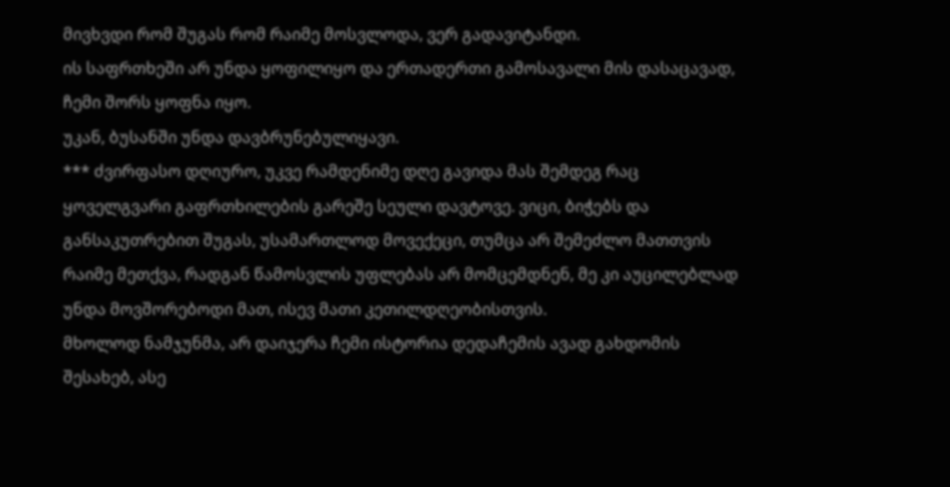მივხვდი რომ შუგას რომ რაიმე მოსვლოდა, ვერ გადავიტანდი.
ის საფრთხეში არ უნდა ყოფილიყო და ერთადერთი გამოსავალი მის დასაცავად, ჩემი შორს ყოფნა იყო.
უკან, ბუსანში უნდა დავბრუნებულიყავი.
*** ძვირფასო დღიურო, უკვე რამდენიმე დღე გავიდა მას შემდეგ რაც ყოველგვარი გაფრთხილების გარეშე სეული დავტოვე. ვიცი, ბიჭებს და განსაკუთრებით შუგას, უსამართლოდ მოვექეცი, თუმცა არ შემეძლო მათთვის რაიმე მეთქვა, რადგან წამოსვლის უფლებას არ მომცემდნენ, მე კი აუცილებლად უნდა მოვშორებოდი მათ, ისევ მათი კეთილდღეობისთვის.
მხოლოდ ნამჯუნმა, არ დაიჯერა ჩემი ისტორია დედაჩემის ავად გახდომის შესახებ, ასე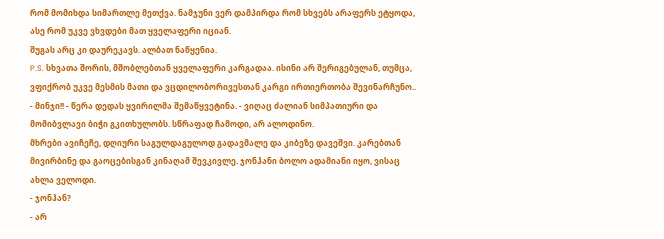რომ მომიხდა სიმართლე მეთქვა. ნამჯუნი ვერ დამპირდა რომ სხვებს არაფერს ეტყოდა, ასე რომ უკვე ვხვდები მათ ყველაფერი იციან.
შუგას არც კი დაურეკავს. ალბათ ნაწყენია.
P.S. სხვათა შორის, მშობლებთან ყველაფერი კარგადაა. ისინი არ შერიგებულან, თუმცა, ვფიქრობ უკვე მესმის მათი და ვცდილობორივესთან კარგი ირთიერთობა შევინარჩუნო..
- მინჯი!! - წერა დედას ყვირილმა შემაწყვეტინა. - ვიღაც ძალიან სიმპათიური და მომიბვლავი ბიჭი გკითხულობს. სწრაფად ჩამოდი, არ ალოდინო.
მხრები ავიჩეჩე, დღიური საგულდაგულოდ გადავმალე და კიბეზე დავეშვი. კარებთან მივირბინე და გაოცებისგან კინაღამ შევკივლე. ჯონჰანი ბოლო ადამიანი იყო, ვისაც ახლა ველოდი.
- ჯონჰან?
- არ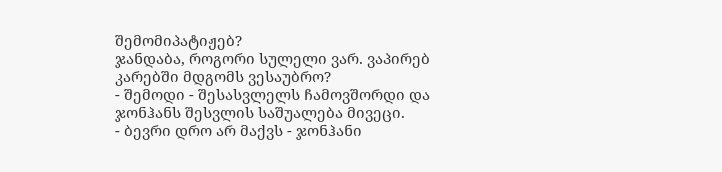შემომიპატიჟებ?
ჯანდაბა, როგორი სულელი ვარ. ვაპირებ კარებში მდგომს ვესაუბრო?
- შემოდი - შესასვლელს ჩამოვშორდი და ჯონჰანს შესვლის საშუალება მივეცი.
- ბევრი დრო არ მაქვს - ჯონჰანი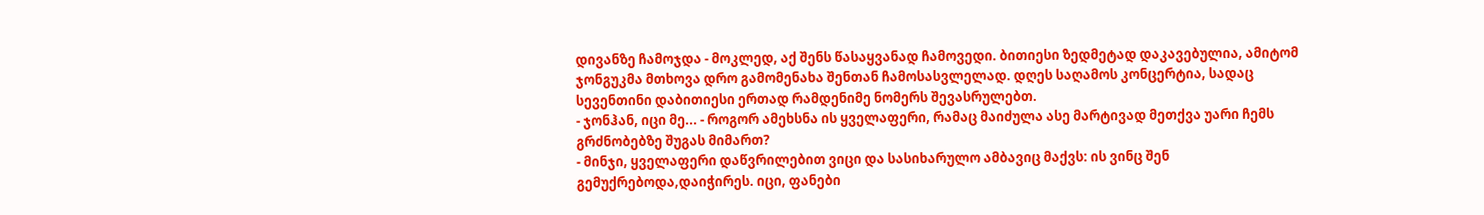დივანზე ჩამოჯდა - მოკლედ, აქ შენს წასაყვანად ჩამოვედი. ბითიესი ზედმეტად დაკავებულია, ამიტომ ჯონგუკმა მთხოვა დრო გამომენახა შენთან ჩამოსასვლელად. დღეს საღამოს კონცერტია, სადაც სევენთინი დაბითიესი ერთად რამდენიმე ნომერს შევასრულებთ.
- ჯონჰან, იცი მე... - როგორ ამეხსნა ის ყველაფერი, რამაც მაიძულა ასე მარტივად მეთქვა უარი ჩემს გრძნობებზე შუგას მიმართ?
- მინჯი, ყველაფერი დაწვრილებით ვიცი და სასიხარულო ამბავიც მაქვს: ის ვინც შენ გემუქრებოდა,დაიჭირეს. იცი, ფანები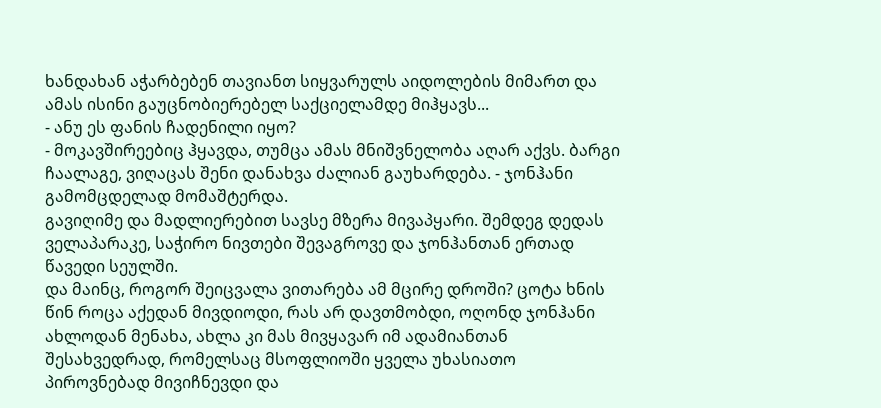ხანდახან აჭარბებენ თავიანთ სიყვარულს აიდოლების მიმართ და ამას ისინი გაუცნობიერებელ საქციელამდე მიჰყავს...
- ანუ ეს ფანის ჩადენილი იყო?
- მოკავშირეებიც ჰყავდა, თუმცა ამას მნიშვნელობა აღარ აქვს. ბარგი ჩაალაგე, ვიღაცას შენი დანახვა ძალიან გაუხარდება. - ჯონჰანი გამომცდელად მომაშტერდა.
გავიღიმე და მადლიერებით სავსე მზერა მივაპყარი. შემდეგ დედას ველაპარაკე, საჭირო ნივთები შევაგროვე და ჯონჰანთან ერთად წავედი სეულში.
და მაინც, როგორ შეიცვალა ვითარება ამ მცირე დროში? ცოტა ხნის წინ როცა აქედან მივდიოდი, რას არ დავთმობდი, ოღონდ ჯონჰანი ახლოდან მენახა, ახლა კი მას მივყავარ იმ ადამიანთან შესახვედრად, რომელსაც მსოფლიოში ყველა უხასიათო პიროვნებად მივიჩნევდი და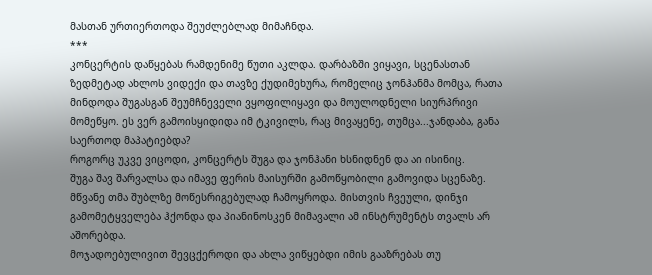მასთან ურთიერთოდა შეუძლებლად მიმაჩნდა.
***
კონცერტის დაწყებას რამდენიმე წუთი აკლდა. დარბაზში ვიყავი, სცენასთან ზედმეტად ახლოს ვიდექი და თავზე ქუდიმეხურა, რომელიც ჯონჰანმა მომცა, რათა მინდოდა შუგასგან შეუმჩნეველი ვყოფილიყავი და მოულოდნელი სიურპრივი მომეწყო. ეს ვერ გამოისყიდიდა იმ ტკივილს, რაც მივაყენე, თუმცა...ჯანდაბა, განა საერთოდ მაპატიებდა?
როგორც უკვე ვიცოდი, კონცერტს შუგა და ჯონჰანი ხსნიდნენ და აი ისინიც.
შუგა შავ შარვალსა და იმავე ფერის მაისურში გამოწყობილი გამოვიდა სცენაზე. მწვანე თმა შუბლზე მოწესრიგებულად ჩამოყროდა. მისთვის ჩვეული, დინჯი გამომეტყველება ჰქონდა და პიანინოსკენ მიმავალი ამ ინსტრუმენტს თვალს არ აშორებდა.
მოჯადოებულივით შევცქეროდი და ახლა ვიწყებდი იმის გააზრებას თუ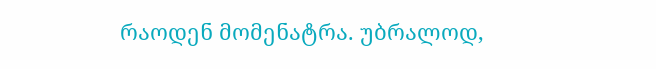რაოდენ მომენატრა. უბრალოდ,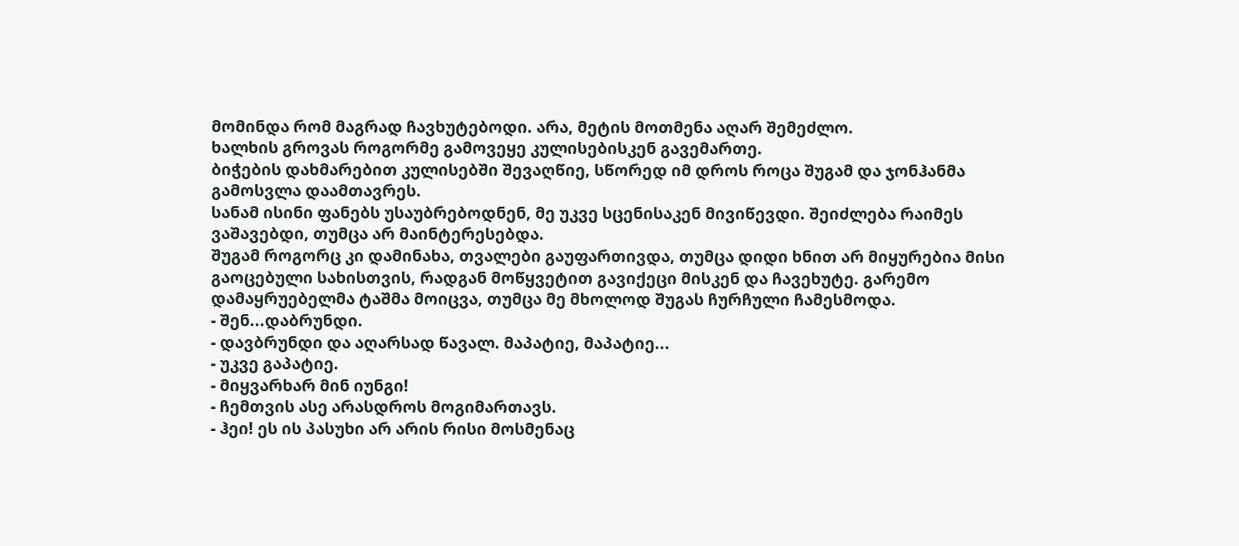მომინდა რომ მაგრად ჩავხუტებოდი. არა, მეტის მოთმენა აღარ შემეძლო.
ხალხის გროვას როგორმე გამოვეყე კულისებისკენ გავემართე.
ბიჭების დახმარებით კულისებში შევაღწიე, სწორედ იმ დროს როცა შუგამ და ჯონჰანმა გამოსვლა დაამთავრეს.
სანამ ისინი ფანებს უსაუბრებოდნენ, მე უკვე სცენისაკენ მივიწევდი. შეიძლება რაიმეს ვაშავებდი, თუმცა არ მაინტერესებდა.
შუგამ როგორც კი დამინახა, თვალები გაუფართივდა, თუმცა დიდი ხნით არ მიყურებია მისი გაოცებული სახისთვის, რადგან მოწყვეტით გავიქეცი მისკენ და ჩავეხუტე. გარემო დამაყრუებელმა ტაშმა მოიცვა, თუმცა მე მხოლოდ შუგას ჩურჩული ჩამესმოდა.
- შენ...დაბრუნდი.
- დავბრუნდი და აღარსად წავალ. მაპატიე, მაპატიე...
- უკვე გაპატიე.
- მიყვარხარ მინ იუნგი!
- ჩემთვის ასე არასდროს მოგიმართავს.
- ჰეი! ეს ის პასუხი არ არის რისი მოსმენაც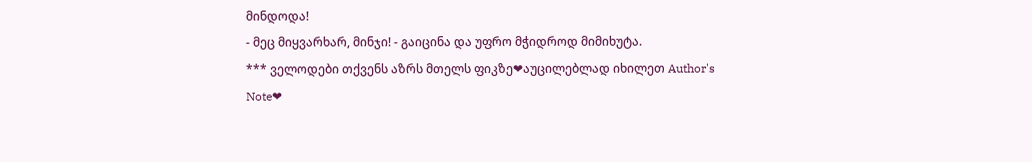მინდოდა!
- მეც მიყვარხარ, მინჯი! - გაიცინა და უფრო მჭიდროდ მიმიხუტა.
*** ველოდები თქვენს აზრს მთელს ფიკზე❤აუცილებლად იხილეთ Author's Note❤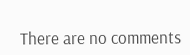There are no comments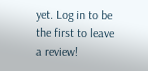yet. Log in to be the first to leave a review!